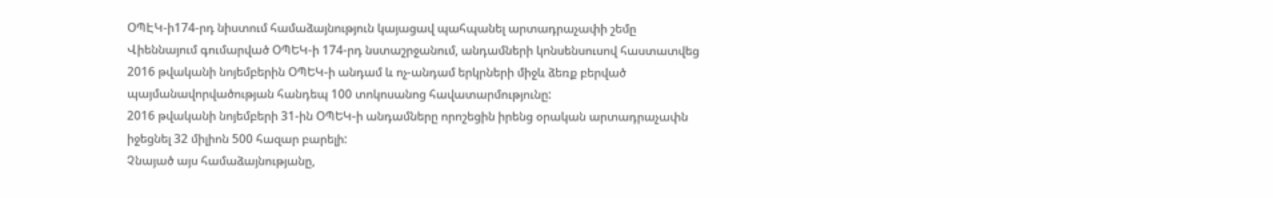ՕՊԷԿ-ի174-րդ նիստում համաձայնություն կայացավ պահպանել արտադրաչափի շեմը
Վիեննայում գումարված ՕՊԵԿ-ի 174-րդ նստաշրջանում, անդամների կոնսենսուսով հաստատվեց 2016 թվականի նոյեմբերին ՕՊԵԿ-ի անդամ և ոչ-անդամ երկրների միջև ձեռք բերված պայմանավորվածության հանդեպ 100 տոկոսանոց հավատարմությունը:
2016 թվականի նոյեմբերի 31-ին ՕՊԵԿ-ի անդամները որոշեցին իրենց օրական արտադրաչափն իջեցնել 32 միլիոն 500 հազար բարելի:
Չնայած այս համաձայնությանը,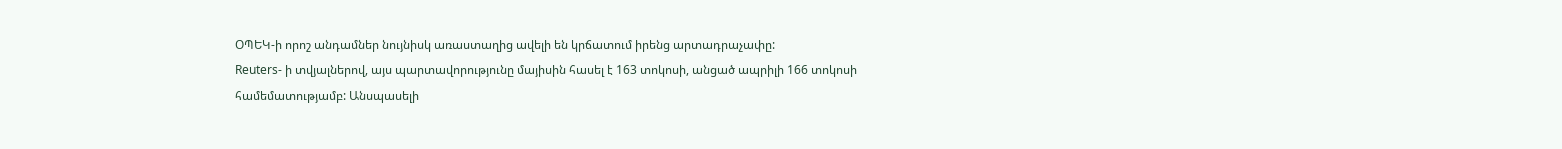ՕՊԵԿ-ի որոշ անդամներ նույնիսկ առաստաղից ավելի են կրճատում իրենց արտադրաչափը:
Reuters- ի տվյալներով, այս պարտավորությունը մայիսին հասել է 163 տոկոսի, անցած ապրիլի 166 տոկոսի համեմատությամբ: Անսպասելի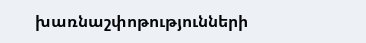խառնաշփոթությունների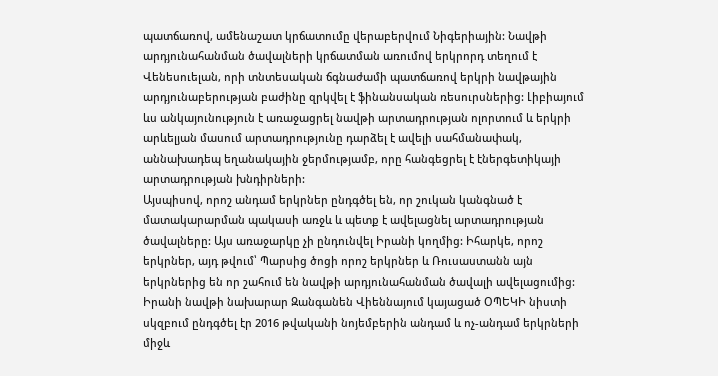պատճառով, ամենաշատ կրճատումը վերաբերվում Նիգերիային: Նավթի արդյունահանման ծավալների կրճատման առումով երկրորդ տեղում է Վենեսուելան, որի տնտեսական ճգնաժամի պատճառով երկրի նավթային արդյունաբերության բաժինը զրկվել է ֆինանսական ռեսուրսներից: Լիբիայում ևս անկայունություն է առաջացրել նավթի արտադրության ոլորտում և երկրի արևելյան մասում արտադրությունը դարձել է ավելի սահմանափակ, աննախադեպ եղանակային ջերմությամբ, որը հանգեցրել է էներգետիկայի արտադրության խնդիրների:
Այսպիսով, որոշ անդամ երկրներ ընդգծել են, որ շուկան կանգնած է մատակարարման պակասի առջև և պետք է ավելացնել արտադրության ծավալները: Այս առաջարկը չի ընդունվել Իրանի կողմից: Իհարկե, որոշ երկրներ, այդ թվում՝ Պարսից ծոցի որոշ երկրներ և Ռուսաստանն այն երկրներից են որ շահում են նավթի արդյունահանման ծավալի ավելացումից:
Իրանի նավթի նախարար Զանգանեն Վիեննայում կայացած ՕՊԵԿԻ նիստի սկզբում ընդգծել էր 2016 թվականի նոյեմբերին անդամ և ոչ-անդամ երկրների միջև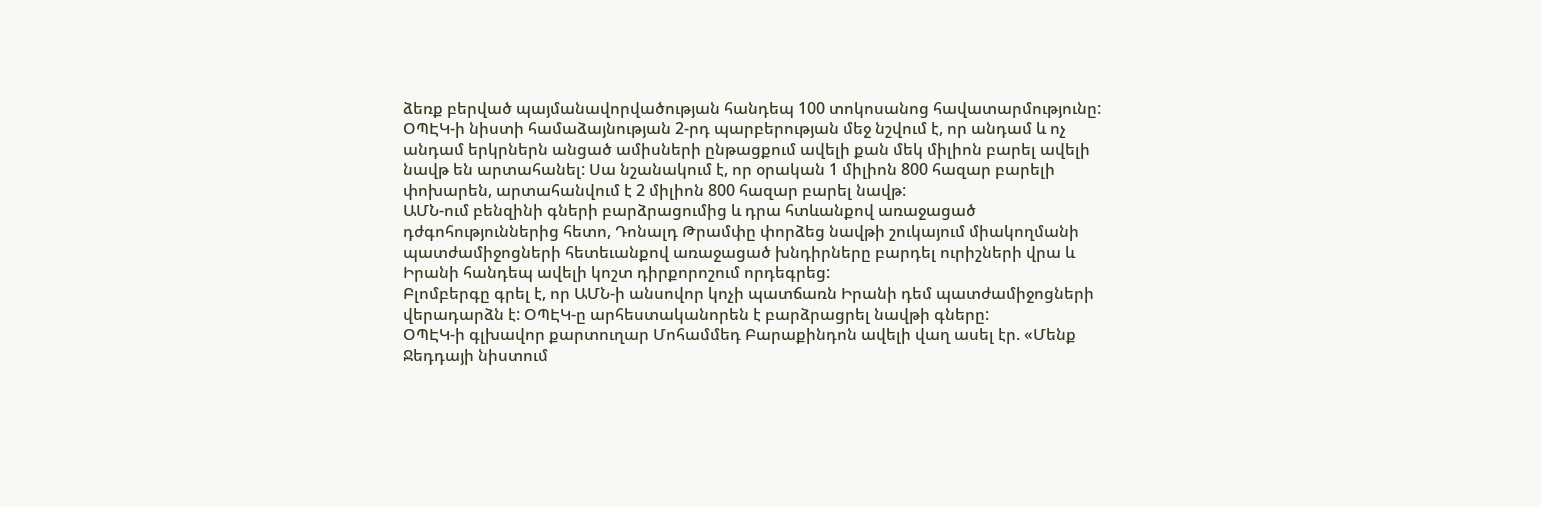ձեռք բերված պայմանավորվածության հանդեպ 100 տոկոսանոց հավատարմությունը:
ՕՊԷԿ-ի նիստի համաձայնության 2-րդ պարբերության մեջ նշվում է, որ անդամ և ոչ անդամ երկրներն անցած ամիսների ընթացքում ավելի քան մեկ միլիոն բարել ավելի նավթ են արտահանել: Սա նշանակում է, որ օրական 1 միլիոն 800 հազար բարելի փոխարեն, արտահանվում է 2 միլիոն 800 հազար բարել նավթ:
ԱՄՆ-ում բենզինի գների բարձրացումից և դրա հտևանքով առաջացած դժգոհություններից հետո, Դոնալդ Թրամփը փորձեց նավթի շուկայում միակողմանի պատժամիջոցների հետեւանքով առաջացած խնդիրները բարդել ուրիշների վրա և Իրանի հանդեպ ավելի կոշտ դիրքորոշում որդեգրեց:
Բլոմբերգը գրել է, որ ԱՄՆ-ի անսովոր կոչի պատճառն Իրանի դեմ պատժամիջոցների վերադարձն է: ՕՊԷԿ-ը արհեստականորեն է բարձրացրել նավթի գները:
ՕՊԷԿ-ի գլխավոր քարտուղար Մոհամմեդ Բարաքինդոն ավելի վաղ ասել էր. «Մենք Ջեդդայի նիստում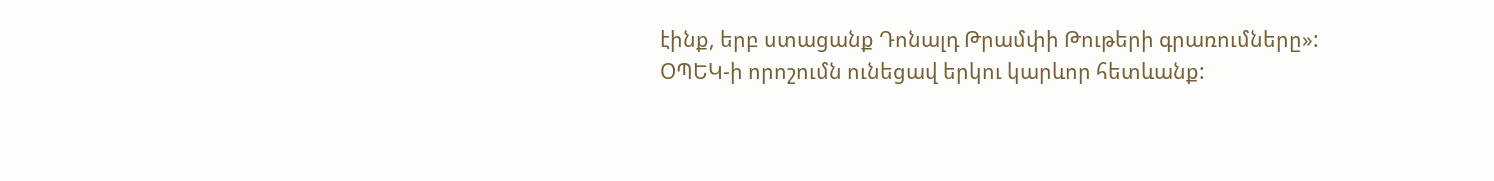էինք, երբ ստացանք Դոնալդ Թրամփի Թութերի գրառումները»:
ՕՊԵԿ-ի որոշումն ունեցավ երկու կարևոր հետևանք: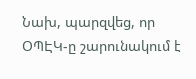Նախ, պարզվեց, որ ՕՊԷԿ-ը շարունակում է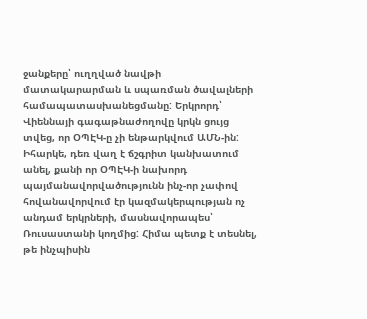ջանքերը՝ ուղղված նավթի մատակարարման և սպառման ծավալների համապատասխանեցմանը: Երկրորդ՝ Վիեննայի գագաթնաժողովը կրկն ցույց տվեց, որ ՕՊԷԿ-ը չի ենթարկվում ԱՄՆ-ին:
Իհարկե, դեռ վաղ է ճշգրիտ կանխատում անել, քանի որ ՕՊԷԿ-ի նախորդ պայմանավորվածությունն ինչ-որ չափով հովանավորվում էր կազմակերպության ոչ անդամ երկրների, մասնավորապես՝ Ռուսաստանի կողմից: Հիմա պետք է տեսնել, թե ինչպիսին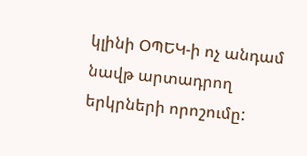կլինի ՕՊԵԿ-ի ոչ անդամ նավթ արտադրող երկրների որոշումը: